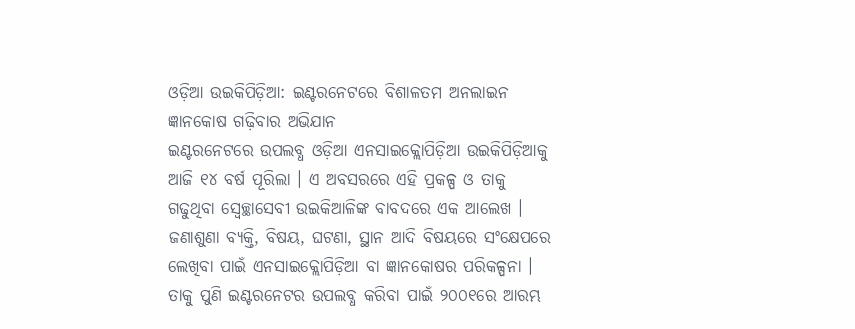ଓଡ଼ିଆ ଉଇକିପିଡ଼ିଆ: ଇଣ୍ଟରନେଟରେ ବିଶାଳତମ ଅନଲାଇନ ଜ୍ଞାନକୋଷ ଗଢ଼ିବାର ଅଭିଯାନ
ଇଣ୍ଟରନେଟରେ ଉପଲବ୍ଧ ଓଡ଼ିଆ ଏନସାଇକ୍ଲୋପିଡ଼ିଆ ଉଇକିପିଡ଼ିଆକୁ ଆଜି ୧୪ ବର୍ଷ ପୂରିଲା । ଏ ଅବସରରେ ଏହି ପ୍ରକଳ୍ପ ଓ ତାକୁ ଗଢୁଥିବା ସ୍ୱେଚ୍ଛାସେବୀ ଉଇକିଆଳିଙ୍କ ବାବଦରେ ଏକ ଆଲେଖ ।
ଜଣାଶୁଣା ବ୍ୟକ୍ତି, ବିଷୟ, ଘଟଣା, ସ୍ଥାନ ଆଦି ବିଷୟରେ ସଂକ୍ଷେପରେ ଲେଖିବା ପାଇଁ ଏନସାଇକ୍ଲୋପିଡ଼ିଆ ବା ଜ୍ଞାନକୋଷର ପରିକଳ୍ପନା । ତାକୁ ପୁଣି ଇଣ୍ଟରନେଟର ଉପଲବ୍ଧ କରିବା ପାଇଁ ୨୦୦୧ରେ ଆରମ୍ଭ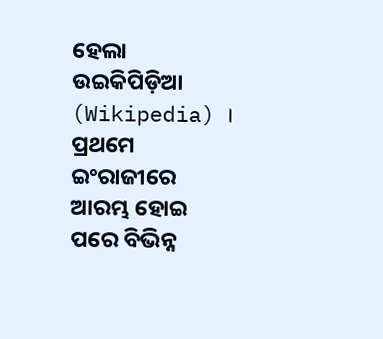ହେଲା ଉଇକିପିଡ଼ିଆ (Wikipedia) । ପ୍ରଥମେ ଇଂରାଜୀରେ ଆରମ୍ଭ ହୋଇ ପରେ ବିଭିନ୍ନ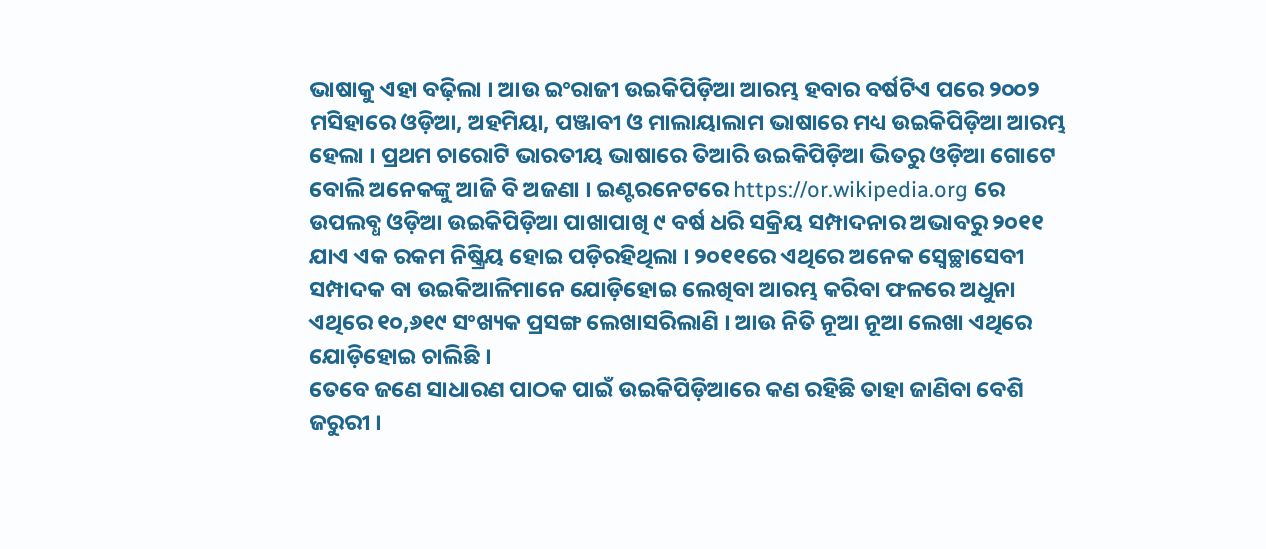ଭାଷାକୁ ଏହା ବଢ଼ିଲା । ଆଉ ଇଂରାଜୀ ଉଇକିପିଡ଼ିଆ ଆରମ୍ଭ ହବାର ବର୍ଷଟିଏ ପରେ ୨୦୦୨ ମସିହାରେ ଓଡ଼ିଆ, ଅହମିୟା, ପଞ୍ଜାବୀ ଓ ମାଲାୟାଲାମ ଭାଷାରେ ମଧ୍ୟ ଉଇକିପିଡ଼ିଆ ଆରମ୍ଭ ହେଲା । ପ୍ରଥମ ଚାରୋଟି ଭାରତୀୟ ଭାଷାରେ ତିଆରି ଉଇକିପିଡ଼ିଆ ଭିତରୁ ଓଡ଼ିଆ ଗୋଟେ ବୋଲି ଅନେକଙ୍କୁ ଆଜି ବି ଅଜଣା । ଇଣ୍ଟରନେଟରେ https://or.wikipedia.org ରେ ଉପଲବ୍ଧ ଓଡ଼ିଆ ଉଇକିପିଡ଼ିଆ ପାଖାପାଖି ୯ ବର୍ଷ ଧରି ସକ୍ରିୟ ସମ୍ପାଦନାର ଅଭାବରୁ ୨୦୧୧ ଯାଏ ଏକ ରକମ ନିଷ୍କ୍ରିୟ ହୋଇ ପଡ଼ିରହିଥିଲା । ୨୦୧୧ରେ ଏଥିରେ ଅନେକ ସ୍ୱେଚ୍ଛାସେବୀ ସମ୍ପାଦକ ବା ଉଇକିଆଳିମାନେ ଯୋଡ଼ିହୋଇ ଲେଖିବା ଆରମ୍ଭ କରିବା ଫଳରେ ଅଧୁନା ଏଥିରେ ୧୦,୬୧୯ ସଂଖ୍ୟକ ପ୍ରସଙ୍ଗ ଲେଖାସରିଲାଣି । ଆଉ ନିତି ନୂଆ ନୂଆ ଲେଖା ଏଥିରେ ଯୋଡ଼ିହୋଇ ଚାଲିଛି ।
ତେବେ ଜଣେ ସାଧାରଣ ପାଠକ ପାଇଁ ଉଇକିପିଡ଼ିଆରେ କଣ ରହିଛି ତାହା ଜାଣିବା ବେଶି ଜରୁରୀ ।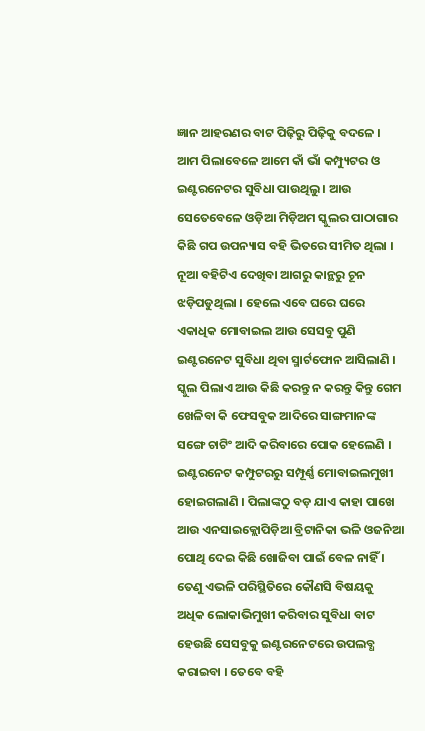ଜ୍ଞାନ ଆହରଣର ବାଟ ପିଢ଼ିରୁ ପିଢ଼ିକୁ ବଦଳେ । ଆମ ପିଲାବେଳେ ଆମେ କାଁ ଭାଁ କମ୍ପ୍ୟୁଟର ଓ ଇଣ୍ଟରନେଟର ସୁବିଧା ପାଉଥିଲୁ । ଆଉ ସେତେବେଳେ ଓଡ଼ିଆ ମିଡ଼ିଅମ ସ୍କୁଲର ପାଠାଗାର କିଛି ଗପ ଉପନ୍ୟାସ ବହି ଭିତରେ ସୀମିତ ଥିଲା । ନୂଆ ବହିଟିଏ ଦେଖିବା ଆଗରୁ କାନ୍ଥରୁ ଚୂନ ଝଡ଼ିପଡୁଥିଲା । ହେଲେ ଏବେ ଘରେ ଘରେ ଏକାଧିକ ମୋବାଇଲ ଆଉ ସେସବୁ ପୁଣି ଇଣ୍ଟରନେଟ ସୁବିଧା ଥିବା ସ୍ମାର୍ଟଫୋନ ଆସିଲାଣି । ସ୍କୁଲ ପିଲାଏ ଆଉ କିଛି କରନ୍ତୁ ନ କରନ୍ତୁ କିନ୍ତୁ ଗେମ ଖେଳିବା କି ଫେସବୁକ ଆଦିରେ ସାଙ୍ଗମାନଙ୍କ ସଙ୍ଗେ ଚାଟିଂ ଆଦି କରିବାରେ ପୋକ ହେଲେଣି । ଇଣ୍ଟରନେଟ କମ୍ପୁଟରରୁ ସମ୍ପୂର୍ଣ୍ଣ ମୋବାଇଲମୁଖୀ ହୋଇଗଲାଣି । ପିଲାଙ୍କଠୁ ବଡ଼ ଯାଏ କାହା ପାଖେ ଆଉ ଏନସାଇକ୍ଲୋପିଡ଼ିଆ ବ୍ରିଟାନିକା ଭଳି ଓଜନିଆ ପୋଥି ଦେଇ କିଛି ଖୋଜିବା ପାଇଁ ବେଳ ନାହିଁ । ତେଣୁ ଏଭଳି ପରିସ୍ଥିତିରେ କୌଣସି ବିଷୟକୁ ଅଧିକ ଲୋକାଭିମୁଖୀ କରିବାର ସୁବିଧା ବାଟ ହେଉଛି ସେସବୁକୁ ଇଣ୍ଟରନେଟରେ ଉପଲବ୍ଧ କରାଇବା । ତେବେ ବହି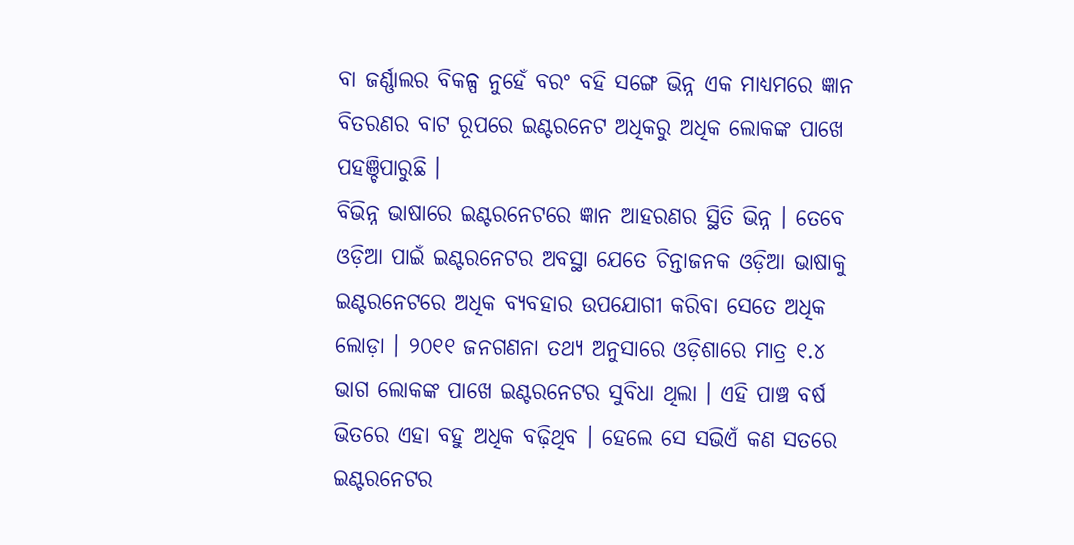ବା ଜର୍ଣ୍ଣାଲର ବିକଳ୍ପ ନୁହେଁ ବରଂ ବହି ସଙ୍ଗେ ଭିନ୍ନ ଏକ ମାଧ୍ୟମରେ ଜ୍ଞାନ ବିତରଣର ବାଟ ରୂପରେ ଇଣ୍ଟରନେଟ ଅଧିକରୁ ଅଧିକ ଲୋକଙ୍କ ପାଖେ ପହଞ୍ଚିପାରୁଛି ।
ବିଭିନ୍ନ ଭାଷାରେ ଇଣ୍ଟରନେଟରେ ଜ୍ଞାନ ଆହରଣର ସ୍ଥିତି ଭିନ୍ନ । ତେବେ ଓଡ଼ିଆ ପାଇଁ ଇଣ୍ଟରନେଟର ଅବସ୍ଥା ଯେତେ ଚିନ୍ତାଜନକ ଓଡ଼ିଆ ଭାଷାକୁ ଇଣ୍ଟରନେଟରେ ଅଧିକ ବ୍ୟବହାର ଉପଯୋଗୀ କରିବା ସେତେ ଅଧିକ ଲୋଡ଼ା । ୨୦୧୧ ଜନଗଣନା ତଥ୍ୟ ଅନୁସାରେ ଓଡ଼ିଶାରେ ମାତ୍ର ୧.୪ ଭାଗ ଲୋକଙ୍କ ପାଖେ ଇଣ୍ଟରନେଟର ସୁବିଧା ଥିଲା । ଏହି ପାଞ୍ଚ ବର୍ଷ ଭିତରେ ଏହା ବହୁ ଅଧିକ ବଢ଼ିଥିବ । ହେଲେ ସେ ସଭିଏଁ କଣ ସତରେ ଇଣ୍ଟରନେଟର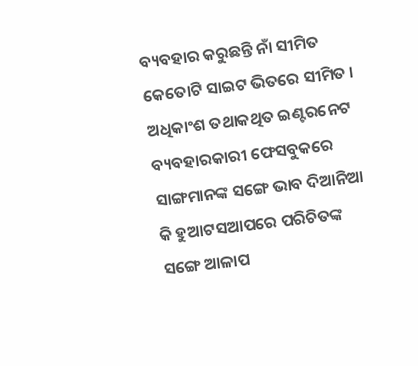ବ୍ୟବହାର କରୁଛନ୍ତି ନାଁ ସୀମିତ କେତୋଟି ସାଇଟ ଭିତରେ ସୀମିତ । ଅଧିକାଂଶ ତଥାକଥିତ ଇଣ୍ଟରନେଟ ବ୍ୟବହାରକାରୀ ଫେସବୁକରେ ସାଙ୍ଗମାନଙ୍କ ସଙ୍ଗେ ଭାବ ଦିଆନିଆ କି ହୁଆଟସଆପରେ ପରିଚିତଙ୍କ ସଙ୍ଗେ ଆଳାପ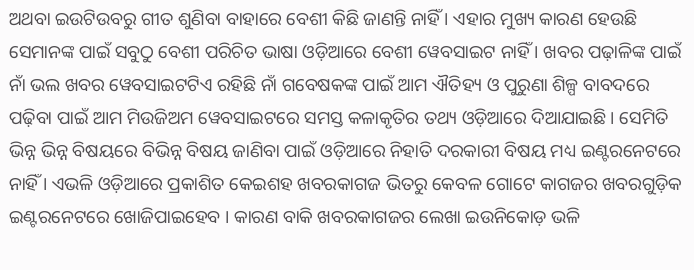ଅଥବା ଇଉଟିଉବରୁ ଗୀତ ଶୁଣିବା ବାହାରେ ବେଶୀ କିଛି ଜାଣନ୍ତି ନାହିଁ । ଏହାର ମୁଖ୍ୟ କାରଣ ହେଉଛି ସେମାନଙ୍କ ପାଇଁ ସବୁଠୁ ବେଶୀ ପରିଚିତ ଭାଷା ଓଡ଼ିଆରେ ବେଶୀ ୱେବସାଇଟ ନାହିଁ । ଖବର ପଢ଼ାଳିଙ୍କ ପାଇଁ ନାଁ ଭଲ ଖବର ୱେବସାଇଟଟିଏ ରହିଛି ନାଁ ଗବେଷକଙ୍କ ପାଇଁ ଆମ ଐତିହ୍ୟ ଓ ପୁରୁଣା ଶିଳ୍ପ ବାବଦରେ ପଢ଼ିବା ପାଇଁ ଆମ ମିଉଜିଅମ ୱେବସାଇଟରେ ସମସ୍ତ କଳାକୃତିର ତଥ୍ୟ ଓଡ଼ିଆରେ ଦିଆଯାଇଛି । ସେମିତି ଭିନ୍ନ ଭିନ୍ନ ବିଷୟରେ ବିଭିନ୍ନ ବିଷୟ ଜାଣିବା ପାଇଁ ଓଡ଼ିଆରେ ନିହାତି ଦରକାରୀ ବିଷୟ ମଧ୍ୟ ଇଣ୍ଟରନେଟରେ ନାହିଁ । ଏଭଳି ଓଡ଼ିଆରେ ପ୍ରକାଶିତ କେଇଶହ ଖବରକାଗଜ ଭିତରୁ କେବଳ ଗୋଟେ କାଗଜର ଖବରଗୁଡ଼ିକ ଇଣ୍ଟରନେଟରେ ଖୋଜିପାଇହେବ । କାରଣ ବାକି ଖବରକାଗଜର ଲେଖା ଇଉନିକୋଡ଼ ଭଳି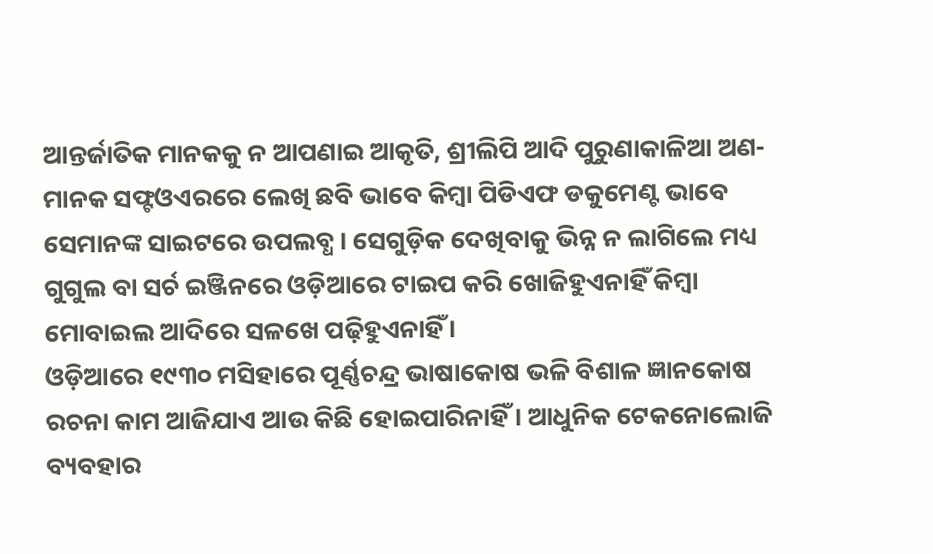ଆନ୍ତର୍ଜାତିକ ମାନକକୁ ନ ଆପଣାଇ ଆକୃତି, ଶ୍ରୀଲିପି ଆଦି ପୁରୁଣାକାଳିଆ ଅଣ-ମାନକ ସଫ୍ଟଓଏରରେ ଲେଖି ଛବି ଭାବେ କିମ୍ବା ପିଡିଏଫ ଡକୁମେଣ୍ଟ ଭାବେ ସେମାନଙ୍କ ସାଇଟରେ ଉପଲବ୍ଧ । ସେଗୁଡ଼ିକ ଦେଖିବାକୁ ଭିନ୍ନ ନ ଲାଗିଲେ ମଧ୍ୟ ଗୁଗୁଲ ବା ସର୍ଚ ଇଞ୍ଜିନରେ ଓଡ଼ିଆରେ ଟାଇପ କରି ଖୋଜିହୁଏନାହିଁ କିମ୍ବା ମୋବାଇଲ ଆଦିରେ ସଳଖେ ପଢ଼ିହୁଏନାହିଁ ।
ଓଡ଼ିଆରେ ୧୯୩୦ ମସିହାରେ ପୂର୍ଣ୍ଣଚନ୍ଦ୍ର ଭାଷାକୋଷ ଭଳି ବିଶାଳ ଜ୍ଞାନକୋଷ ରଚନା କାମ ଆଜିଯାଏ ଆଉ କିଛି ହୋଇପାରିନାହିଁ । ଆଧୁନିକ ଟେକନୋଲୋଜି ବ୍ୟବହାର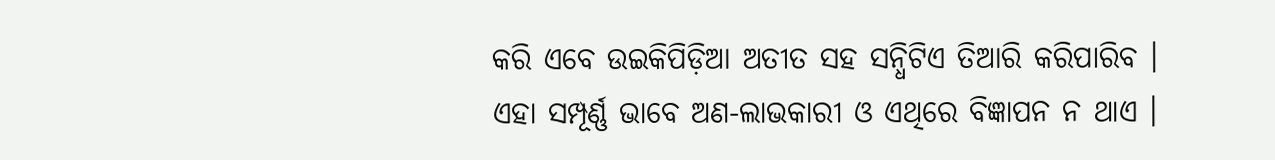କରି ଏବେ ଉଇକିପିଡ଼ିଆ ଅତୀତ ସହ ସନ୍ଧିଟିଏ ତିଆରି କରିପାରିବ । ଏହା ସମ୍ପୂର୍ଣ୍ଣ ଭାବେ ଅଣ-ଲାଭକାରୀ ଓ ଏଥିରେ ବିଜ୍ଞାପନ ନ ଥାଏ ।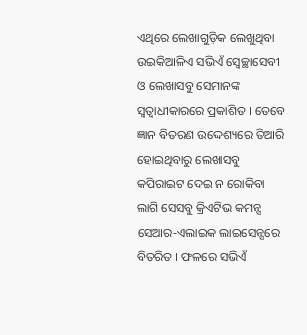ଏଥିରେ ଲେଖାଗୁଡ଼ିକ ଲେଖୁଥିବା ଉଇକିଆଳିଏ ସଭିଏଁ ସ୍ୱେଚ୍ଛାସେବୀ ଓ ଲେଖାସବୁ ସେମାନଙ୍କ ସ୍ୱତ୍ୱାଧୀକାରରେ ପ୍ରକାଶିତ । ତେବେ ଜ୍ଞାନ ବିତରଣ ଉଦ୍ଦେଶ୍ୟରେ ତିଆରି ହୋଇଥିବାରୁ ଲେଖାସବୁ କପିରାଇଟ ଦେଇ ନ ରୋକିବା ଲାଗି ସେସବୁ କ୍ରିଏଟିଭ କମନ୍ସ ସେଆର-ଏଲାଇକ ଲାଇସେନ୍ସରେ ବିତରିତ । ଫଳରେ ସଭିଏଁ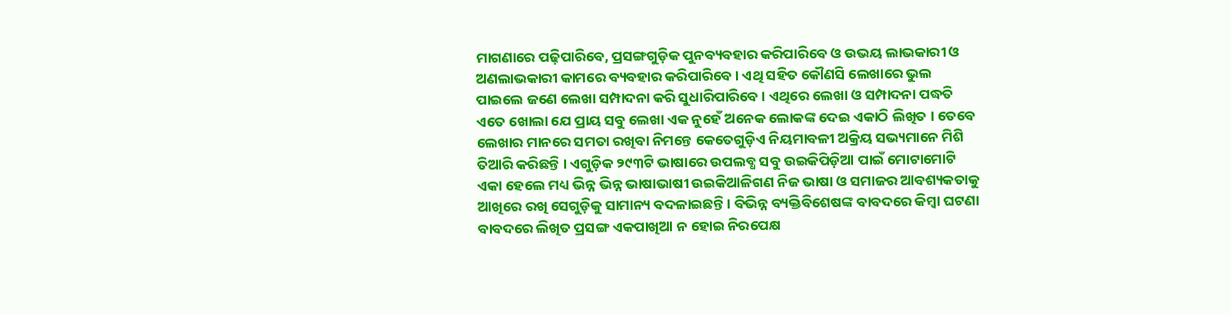ମାଗଣାରେ ପଢ଼ିପାରିବେ, ପ୍ରସଙ୍ଗଗୁଡ଼ିକ ପୁନବ୍ୟବହାର କରିପାରିବେ ଓ ଉଭୟ ଲାଭକାରୀ ଓ ଅଣଲାଭକାରୀ କାମରେ ବ୍ୟବହାର କରିପାରିବେ । ଏଥି ସହିତ କୌଣସି ଲେଖାରେ ଭୁଲ ପାଇଲେ ଜଣେ ଲେଖା ସମ୍ପାଦନା କରି ସୁଧାରିପାରିବେ । ଏଥିରେ ଲେଖା ଓ ସମ୍ପାଦନା ପଦ୍ଧତି ଏତେ ଖୋଲା ଯେ ପ୍ରାୟ ସବୁ ଲେଖା ଏକ ନୁହେଁ ଅନେକ ଲୋକଙ୍କ ଦେଇ ଏକାଠି ଲିଖିତ । ତେବେ ଲେଖାର ମାନରେ ସମତା ରଖିବା ନିମନ୍ତେ କେତେଗୁଡ଼ିଏ ନିୟମାବଳୀ ଅକ୍ରିୟ ସଭ୍ୟମାନେ ମିଶି ତିଆରି କରିଛନ୍ତି । ଏଗୁଡ଼ିକ ୨୯୩ଟି ଭାଷାରେ ଉପଲବ୍ଧ ସବୁ ଉଇକିପିଡ଼ିଆ ପାଇଁ ମୋଟାମୋଟି ଏକା ହେଲେ ମଧ୍ୟ ଭିନ୍ନ ଭିନ୍ନ ଭାଷାଭାଷୀ ଉଇକିଆଳିଗଣ ନିଜ ଭାଷା ଓ ସମାଜର ଆବଶ୍ୟକତାକୁ ଆଖିରେ ରଖି ସେଗୁଡ଼ିକୁ ସାମାନ୍ୟ ବଦଳାଇଛନ୍ତି । ବିଭିନ୍ନ ବ୍ୟକ୍ତିବିଶେଷଙ୍କ ବାବଦରେ କିମ୍ବା ଘଟଣା ବାବଦରେ ଲିଖିତ ପ୍ରସଙ୍ଗ ଏକପାଖିଆ ନ ହୋଇ ନିରପେକ୍ଷ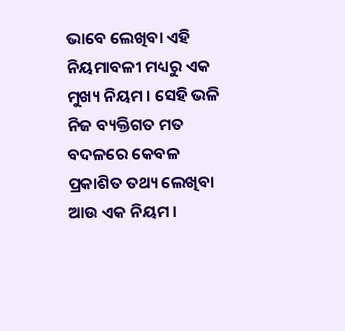ଭାବେ ଲେଖିବା ଏହି ନିୟମାବଳୀ ମଧ୍ୟରୁ ଏକ ମୁଖ୍ୟ ନିୟମ । ସେହି ଭଳି ନିଜ ବ୍ୟକ୍ତିଗତ ମତ ବଦଳରେ କେବଳ ପ୍ରକାଶିତ ତଥ୍ୟ ଲେଖିବା ଆଉ ଏକ ନିୟମ ।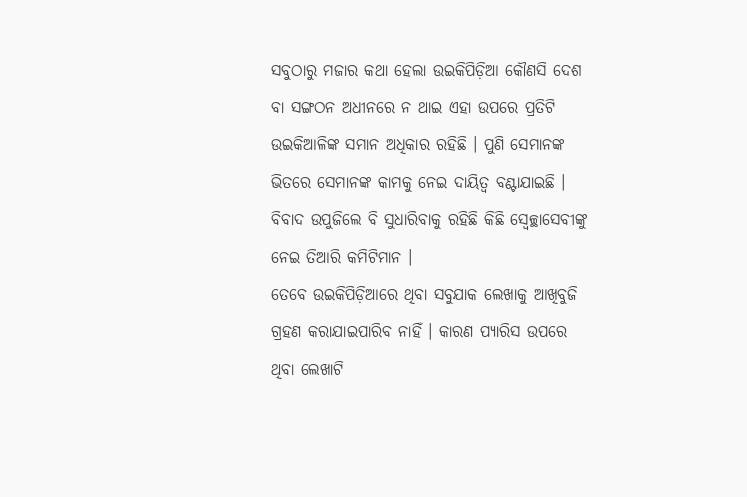ସବୁଠାରୁ ମଜାର କଥା ହେଲା ଉଇକିପିଡ଼ିଆ କୌଣସି ଦେଶ ବା ସଙ୍ଗଠନ ଅଧୀନରେ ନ ଥାଇ ଏହା ଉପରେ ପ୍ରତିଟି ଉଇକିଆଳିଙ୍କ ସମାନ ଅଧିକାର ରହିଛି । ପୁଣି ସେମାନଙ୍କ ଭିତରେ ସେମାନଙ୍କ କାମକୁ ନେଇ ଦାୟିତ୍ୱ ବଣ୍ଟାଯାଇଛି । ବିବାଦ ଉପୁଜିଲେ ବି ସୁଧାରିବାକୁ ରହିଛି କିଛି ସ୍ୱେଚ୍ଛାସେବୀଙ୍କୁ ନେଇ ତିଆରି କମିଟିମାନ ।
ତେବେ ଉଇକିପିଡ଼ିଆରେ ଥିବା ସବୁଯାକ ଲେଖାକୁ ଆଖିବୁଜି ଗ୍ରହଣ କରାଯାଇପାରିବ ନାହିଁ । କାରଣ ପ୍ୟାରିସ ଉପରେ ଥିବା ଲେଖାଟି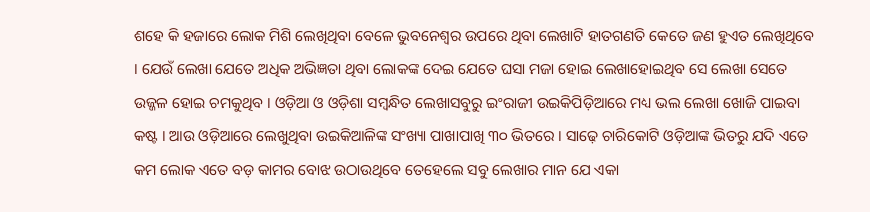ଶହେ କି ହଜାରେ ଲୋକ ମିଶି ଲେଖିଥିବା ବେଳେ ଭୁବନେଶ୍ୱର ଉପରେ ଥିବା ଲେଖାଟି ହାତଗଣତି କେତେ ଜଣ ହୁଏତ ଲେଖିଥିବେ । ଯେଉଁ ଲେଖା ଯେତେ ଅଧିକ ଅଭିଜ୍ଞତା ଥିବା ଲୋକଙ୍କ ଦେଇ ଯେତେ ଘସା ମଜା ହୋଇ ଲେଖାହୋଇଥିବ ସେ ଲେଖା ସେତେ ଉଜ୍ଜଳ ହୋଇ ଚମକୁଥିବ । ଓଡ଼ିଆ ଓ ଓଡ଼ିଶା ସମ୍ବନ୍ଧିତ ଲେଖାସବୁରୁ ଇଂରାଜୀ ଉଇକିପିଡ଼ିଆରେ ମଧ୍ୟ ଭଲ ଲେଖା ଖୋଜି ପାଇବା କଷ୍ଟ । ଆଉ ଓଡ଼ିଆରେ ଲେଖୁଥିବା ଉଇକିଆଳିଙ୍କ ସଂଖ୍ୟା ପାଖାପାଖି ୩୦ ଭିତରେ । ସାଢ଼େ ଚାରିକୋଟି ଓଡ଼ିଆଙ୍କ ଭିତରୁ ଯଦି ଏତେ କମ ଲୋକ ଏତେ ବଡ଼ କାମର ବୋଝ ଉଠାଉଥିବେ ତେହେଲେ ସବୁ ଲେଖାର ମାନ ଯେ ଏକା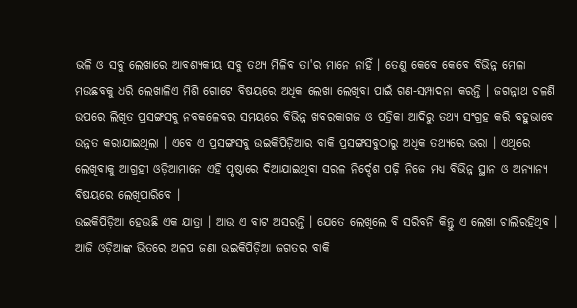ଭଳି ଓ ସବୁ ଲେଖାରେ ଆବଶ୍ୟକୀୟ ସବୁ ତଥ୍ୟ ମିଳିବ ତା'ର ମାନେ ନାହିଁ । ତେଣୁ କେବେ କେବେ ବିଭିନ୍ନ ମେଳା ମଉଛବକୁ ଧରି ଲେଖାଳିଏ ମିଶି ଗୋଟେ ବିଷୟରେ ଅଧିକ ଲେଖା ଲେଖିବା ପାଇଁ ଗଣ-ସମ୍ପାଦନା କରନ୍ତି । ଜଗନ୍ନାଥ ଚଳଣି ଉପରେ ଲିଖିତ ପ୍ରସଙ୍ଗସବୁ ନବକଳେବର ସମୟରେ ବିଭିନ୍ନ ଖବରକାଗଜ ଓ ପତ୍ରିକା ଆଦିରୁ ତଥ୍ୟ ସଂଗ୍ରହ କରି ବହୁଭାବେ ଉନ୍ନତ କରାଯାଇଥିଲା । ଏବେ ଏ ପ୍ରସଙ୍ଗସବୁ ଉଇକିପିଡ଼ିଆର ବାକି ପ୍ରସଙ୍ଗସବୁଠାରୁ ଅଧିକ ତଥ୍ୟରେ ଭରା । ଏଥିରେ ଲେଖିବାକୁ ଆଗ୍ରହୀ ଓଡ଼ିଆମାନେ ଏହି ପୃଷ୍ଠାରେ ଦିଆଯାଇଥିବା ସରଳ ନିର୍ଦ୍ଦେଶ ପଢ଼ି ନିଜେ ମଧ୍ୟ ବିଭିନ୍ନ ସ୍ଥାନ ଓ ଅନ୍ୟାନ୍ୟ ବିଷୟରେ ଲେଖିପାରିବେ ।
ଉଇକିପିଡ଼ିଆ ହେଉଛି ଏକ ଯାତ୍ରା । ଆଉ ଏ ବାଟ ଅସରନ୍ତି । ଯେତେ ଲେଖିଲେ ବି ସରିବନି କିନ୍ତୁ ଏ ଲେଖା ଚାଲିରହିଥିବ । ଆଜି ଓଡ଼ିଆଙ୍କ ଭିତରେ ଅଳପ ଜଣା ଉଇକିପିଡ଼ିଆ ଜଗତର ବାକି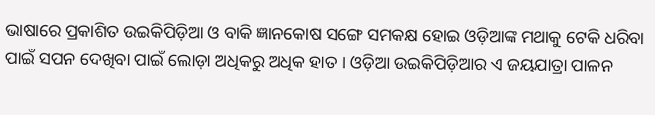ଭାଷାରେ ପ୍ରକାଶିତ ଉଇକିପିଡ଼ିଆ ଓ ବାକି ଜ୍ଞାନକୋଷ ସଙ୍ଗେ ସମକକ୍ଷ ହୋଇ ଓଡ଼ିଆଙ୍କ ମଥାକୁ ଟେକି ଧରିବା ପାଇଁ ସପନ ଦେଖିବା ପାଇଁ ଲୋଡ଼ା ଅଧିକରୁ ଅଧିକ ହାତ । ଓଡ଼ିଆ ଉଇକିପିଡ଼ିଆର ଏ ଜୟଯାତ୍ରା ପାଳନ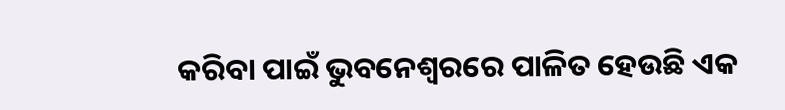କରିବା ପାଇଁ ଭୁବନେଶ୍ୱରରେ ପାଳିତ ହେଉଛି ଏକ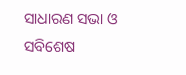ସାଧାରଣ ସଭା ଓ ସବିଶେଷ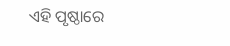ଏହି ପୃଷ୍ଠାରେ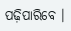ପଢ଼ିପାରିବେ ।